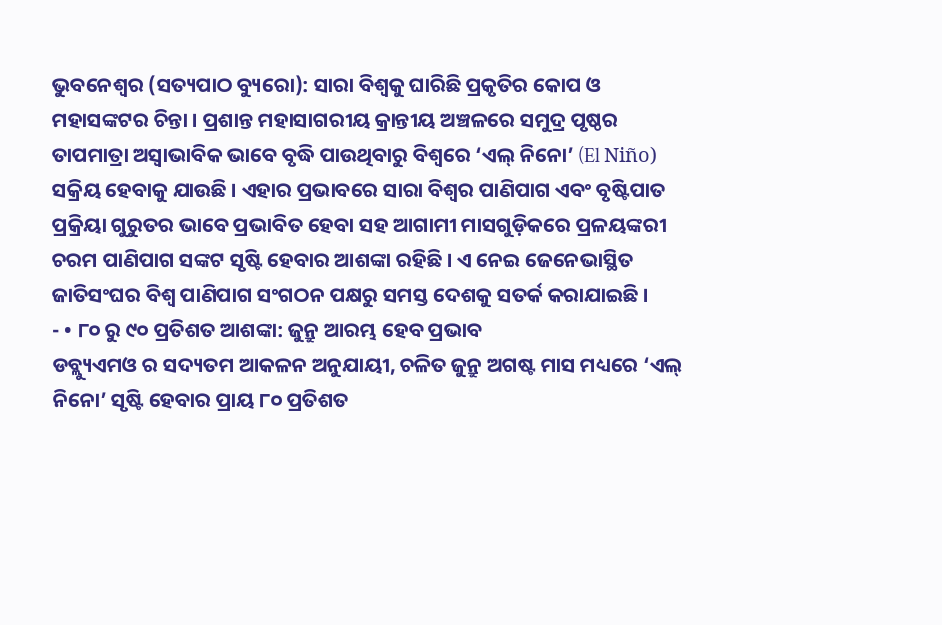ଭୁବନେଶ୍ୱର (ସତ୍ୟପାଠ ବ୍ୟୁରୋ): ସାରା ବିଶ୍ୱକୁ ଘାରିଛି ପ୍ରକୃତିର କୋପ ଓ ମହାସଙ୍କଟର ଚିନ୍ତା । ପ୍ରଶାନ୍ତ ମହାସାଗରୀୟ କ୍ରାନ୍ତୀୟ ଅଞ୍ଚଳରେ ସମୁଦ୍ର ପୃଷ୍ଠର ତାପମାତ୍ରା ଅସ୍ବାଭାବିକ ଭାବେ ବୃଦ୍ଧି ପାଉଥିବାରୁ ବିଶ୍ୱରେ ‘ଏଲ୍ ନିନୋ’ (El Niño) ସକ୍ରିୟ ହେବାକୁ ଯାଉଛି । ଏହାର ପ୍ରଭାବରେ ସାରା ବିଶ୍ୱର ପାଣିପାଗ ଏବଂ ବୃଷ୍ଟିପାତ ପ୍ରକ୍ରିୟା ଗୁରୁତର ଭାବେ ପ୍ରଭାବିତ ହେବା ସହ ଆଗାମୀ ମାସଗୁଡ଼ିକରେ ପ୍ରଳୟଙ୍କରୀ ଚରମ ପାଣିପାଗ ସଙ୍କଟ ସୃଷ୍ଟି ହେବାର ଆଶଙ୍କା ରହିଛି । ଏ ନେଇ ଜେନେଭାସ୍ଥିତ ଜାତିସଂଘର ବିଶ୍ୱ ପାଣିପାଗ ସଂଗଠନ ପକ୍ଷରୁ ସମସ୍ତ ଦେଶକୁ ସତର୍କ କରାଯାଇଛି ।
- • ୮୦ ରୁ ୯୦ ପ୍ରତିଶତ ଆଶଙ୍କା: ଜୁନ୍ରୁ ଆରମ୍ଭ ହେବ ପ୍ରଭାବ
ଡବ୍ଲ୍ୟୁଏମଓ ର ସଦ୍ୟତମ ଆକଳନ ଅନୁଯାୟୀ, ଚଳିତ ଜୁନ୍ରୁ ଅଗଷ୍ଟ ମାସ ମଧ୍ୟରେ ‘ଏଲ୍ ନିନୋ’ ସୃଷ୍ଟି ହେବାର ପ୍ରାୟ ୮୦ ପ୍ରତିଶତ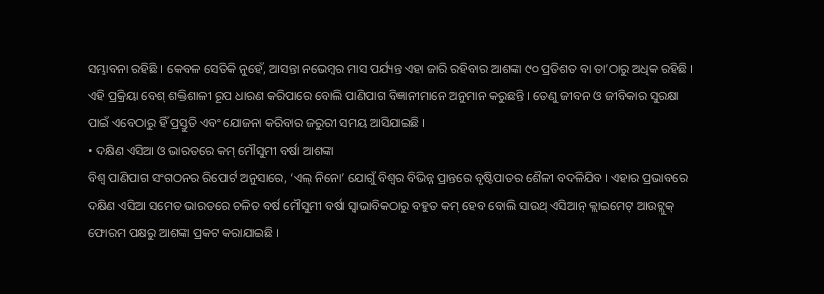ସମ୍ଭାବନା ରହିଛି । କେବଳ ସେତିକି ନୁହେଁ, ଆସନ୍ତା ନଭେମ୍ବର ମାସ ପର୍ଯ୍ୟନ୍ତ ଏହା ଜାରି ରହିବାର ଆଶଙ୍କା ୯୦ ପ୍ରତିଶତ ବା ତା’ଠାରୁ ଅଧିକ ରହିଛି । ଏହି ପ୍ରକ୍ରିୟା ବେଶ୍ ଶକ୍ତିଶାଳୀ ରୂପ ଧାରଣ କରିପାରେ ବୋଲି ପାଣିପାଗ ବିଜ୍ଞାନୀମାନେ ଅନୁମାନ କରୁଛନ୍ତି । ତେଣୁ ଜୀବନ ଓ ଜୀବିକାର ସୁରକ୍ଷା ପାଇଁ ଏବେଠାରୁ ହିଁ ପ୍ରସ୍ତୁତି ଏବଂ ଯୋଜନା କରିବାର ଜରୁରୀ ସମୟ ଆସିଯାଇଛି ।
• ଦକ୍ଷିଣ ଏସିଆ ଓ ଭାରତରେ କମ୍ ମୌସୁମୀ ବର୍ଷା ଆଶଙ୍କା
ବିଶ୍ୱ ପାଣିପାଗ ସଂଗଠନର ରିପୋର୍ଟ ଅନୁସାରେ, ‘ଏଲ୍ ନିନୋ’ ଯୋଗୁଁ ବିଶ୍ୱର ବିଭିନ୍ନ ପ୍ରାନ୍ତରେ ବୃଷ୍ଟିପାତର ଶୈଳୀ ବଦଳିଯିବ । ଏହାର ପ୍ରଭାବରେ ଦକ୍ଷିଣ ଏସିଆ ସମେତ ଭାରତରେ ଚଳିତ ବର୍ଷ ମୌସୁମୀ ବର୍ଷା ସ୍ବାଭାବିକଠାରୁ ବହୁତ କମ୍ ହେବ ବୋଲି ସାଉଥ୍ ଏସିଆନ୍ କ୍ଲାଇମେଟ୍ ଆଉଟ୍ଲୁକ୍ ଫୋରମ ପକ୍ଷରୁ ଆଶଙ୍କା ପ୍ରକଟ କରାଯାଇଛି ।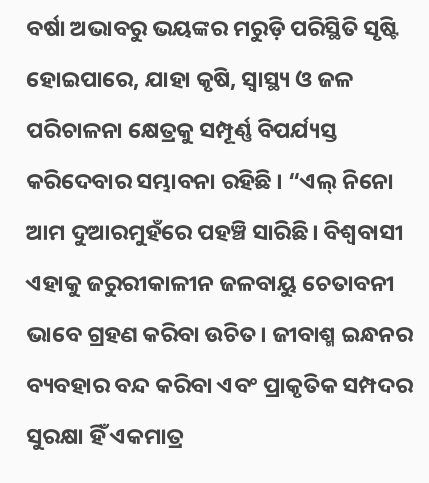ବର୍ଷା ଅଭାବରୁ ଭୟଙ୍କର ମରୁଡ଼ି ପରିସ୍ଥିତି ସୃଷ୍ଟି ହୋଇପାରେ, ଯାହା କୃଷି, ସ୍ବାସ୍ଥ୍ୟ ଓ ଜଳ ପରିଚାଳନା କ୍ଷେତ୍ରକୁ ସମ୍ପୂର୍ଣ୍ଣ ବିପର୍ଯ୍ୟସ୍ତ କରିଦେବାର ସମ୍ଭାବନା ରହିଛି । “ଏଲ୍ ନିନୋ ଆମ ଦୁଆରମୁହଁରେ ପହଞ୍ଚି ସାରିଛି। ବିଶ୍ୱବାସୀ ଏହାକୁ ଜରୁରୀକାଳୀନ ଜଳବାୟୁ ଚେତାବନୀ ଭାବେ ଗ୍ରହଣ କରିବା ଉଚିତ। ଜୀବାଶ୍ମ ଇନ୍ଧନର ବ୍ୟବହାର ବନ୍ଦ କରିବା ଏବଂ ପ୍ରାକୃତିକ ସମ୍ପଦର ସୁରକ୍ଷା ହିଁ ଏକମାତ୍ର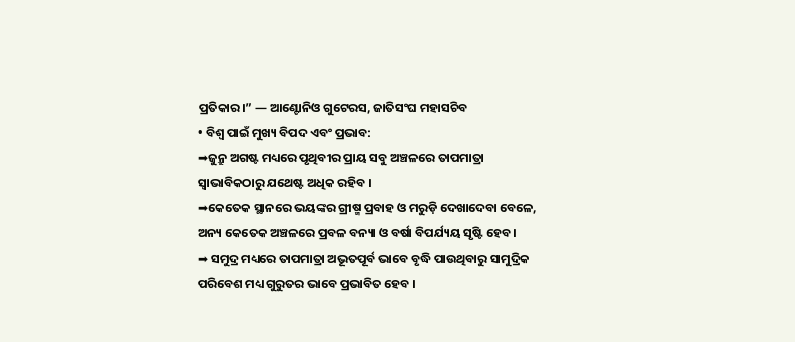ପ୍ରତିକାର।” — ଆଣ୍ଟୋନିଓ ଗୁଟେରସ, ଜାତିସଂଘ ମହାସଚିବ
• ବିଶ୍ୱ ପାଇଁ ମୁଖ୍ୟ ବିପଦ ଏବଂ ପ୍ରଭାବ:
➡ଜୁନ୍ରୁ ଅଗଷ୍ଟ ମଧ୍ୟରେ ପୃଥିବୀର ପ୍ରାୟ ସବୁ ଅଞ୍ଚଳରେ ତାପମାତ୍ରା ସ୍ବାଭାବିକଠାରୁ ଯଥେଷ୍ଟ ଅଧିକ ରହିବ ।
➡କେତେକ ସ୍ଥାନରେ ଭୟଙ୍କର ଗ୍ରୀଷ୍ମ ପ୍ରବାହ ଓ ମରୁଡ଼ି ଦେଖାଦେବା ବେଳେ, ଅନ୍ୟ କେତେକ ଅଞ୍ଚଳରେ ପ୍ରବଳ ବନ୍ୟା ଓ ବର୍ଷା ବିପର୍ଯ୍ୟୟ ସୃଷ୍ଟି ହେବ ।
➡ ସମୁଦ୍ର ମଧ୍ୟରେ ତାପମାତ୍ରା ଅଭୂତପୂର୍ବ ଭାବେ ବୃଦ୍ଧି ପାଉଥିବାରୁ ସାମୁଦ୍ରିକ ପରିବେଶ ମଧ୍ୟ ଗୁରୁତର ଭାବେ ପ୍ରଭାବିତ ହେବ ।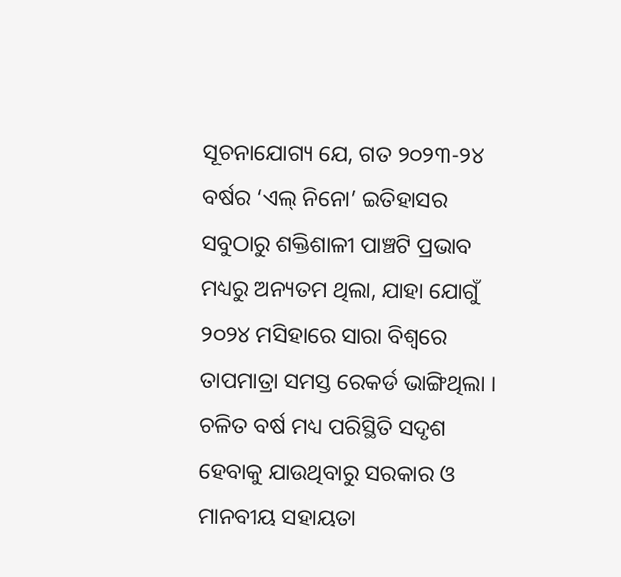ସୂଚନାଯୋଗ୍ୟ ଯେ, ଗତ ୨୦୨୩-୨୪ ବର୍ଷର ‘ଏଲ୍ ନିନୋ’ ଇତିହାସର ସବୁଠାରୁ ଶକ୍ତିଶାଳୀ ପାଞ୍ଚଟି ପ୍ରଭାବ ମଧ୍ୟରୁ ଅନ୍ୟତମ ଥିଲା, ଯାହା ଯୋଗୁଁ ୨୦୨୪ ମସିହାରେ ସାରା ବିଶ୍ୱରେ ତାପମାତ୍ରା ସମସ୍ତ ରେକର୍ଡ ଭାଙ୍ଗିଥିଲା । ଚଳିତ ବର୍ଷ ମଧ୍ୟ ପରିସ୍ଥିତି ସଦୃଶ ହେବାକୁ ଯାଉଥିବାରୁ ସରକାର ଓ ମାନବୀୟ ସହାୟତା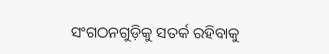ସଂଗଠନଗୁଡ଼ିକୁ ସତର୍କ ରହିବାକୁ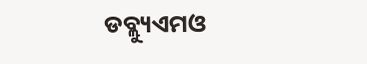ଡବ୍ଲ୍ୟୁଏମଓ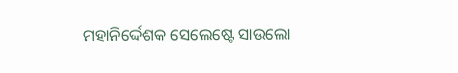ମହାନିର୍ଦ୍ଦେଶକ ସେଲେଷ୍ଟେ ସାଉଲୋ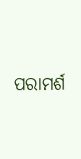ପରାମର୍ଶ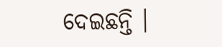ଦେଇଛନ୍ତି ।